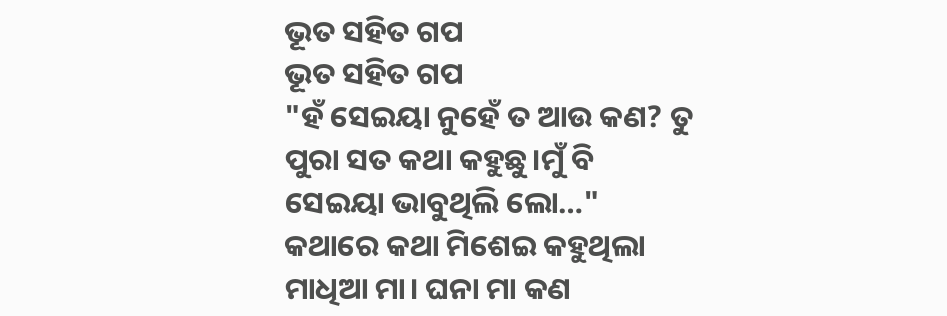ଭୂତ ସହିତ ଗପ
ଭୂତ ସହିତ ଗପ
"ହଁ ସେଇୟା ନୁହେଁ ତ ଆଉ କଣ? ତୁ ପୁରା ସତ କଥା କହୁଛୁ।ମୁଁ ବି ସେଇୟା ଭାବୁଥିଲି ଲୋ…" କଥାରେ କଥା ମିଶେଇ କହୁଥିଲା ମାଧିଆ ମା। ଘନା ମା କଣ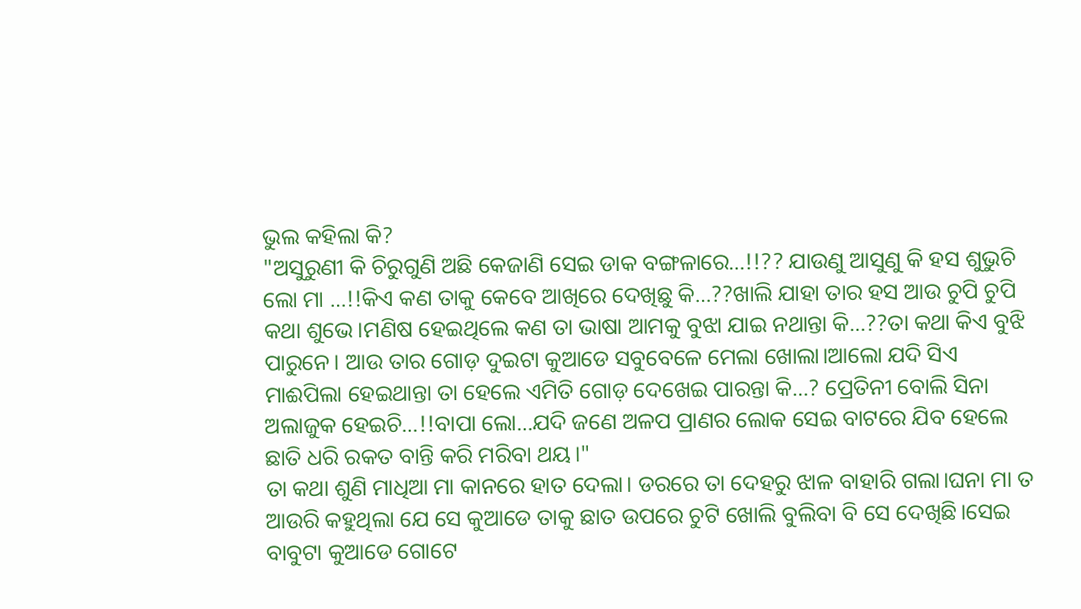ଭୁଲ କହିଲା କି?
"ଅସୁରୁଣୀ କି ଚିରୁଗୁଣି ଅଛି କେଜାଣି ସେଇ ଡାକ ବଙ୍ଗଳାରେ…!!?? ଯାଉଣୁ ଆସୁଣୁ କି ହସ ଶୁଭୁଚି ଲୋ ମା …!!କିଏ କଣ ତାକୁ କେବେ ଆଖିରେ ଦେଖିଛୁ କି…??ଖାଲି ଯାହା ତାର ହସ ଆଉ ଚୁପି ଚୁପି କଥା ଶୁଭେ।ମଣିଷ ହେଇଥିଲେ କଣ ତା ଭାଷା ଆମକୁ ବୁଝା ଯାଇ ନଥାନ୍ତା କି…??ତା କଥା କିଏ ବୁଝି ପାରୁନେ। ଆଉ ତାର ଗୋଡ଼ ଦୁଇଟା କୁଆଡେ ସବୁବେଳେ ମେଲା ଖୋଲା।ଆଲୋ ଯଦି ସିଏ ମାଈପିଲା ହେଇଥାନ୍ତା ତା ହେଲେ ଏମିତି ଗୋଡ଼ ଦେଖେଇ ପାରନ୍ତା କି…? ପ୍ରେତିନୀ ବୋଲି ସିନା ଅଲାଜୁକ ହେଇଚି…!!ବାପା ଲୋ…ଯଦି ଜଣେ ଅଳପ ପ୍ରାଣର ଲୋକ ସେଇ ବାଟରେ ଯିବ ହେଲେ ଛାତି ଧରି ରକତ ବାନ୍ତି କରି ମରିବା ଥୟ।"
ତା କଥା ଶୁଣି ମାଧିଆ ମା କାନରେ ହାତ ଦେଲା। ଡରରେ ତା ଦେହରୁ ଝାଳ ବାହାରି ଗଲା।ଘନା ମା ତ ଆଉରି କହୁଥିଲା ଯେ ସେ କୁଆଡେ ତାକୁ ଛାତ ଉପରେ ଚୁଟି ଖୋଲି ବୁଲିବା ବି ସେ ଦେଖିଛି।ସେଇ ବାବୁଟା କୁଆଡେ ଗୋଟେ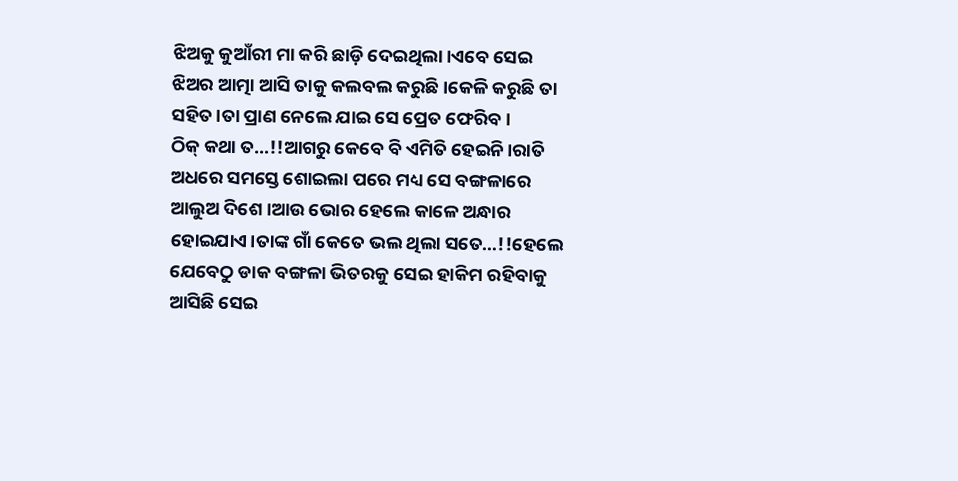ଝିଅକୁ କୁଆଁରୀ ମା କରି ଛାଡ଼ି ଦେଇଥିଲା।ଏବେ ସେଇ ଝିଅର ଆତ୍ମା ଆସି ତାକୁ କଲବଲ କରୁଛି।କେଳି କରୁଛି ତା ସହିତ।ତା ପ୍ରାଣ ନେଲେ ଯାଇ ସେ ପ୍ରେତ ଫେରିବ।
ଠିକ୍ କଥା ତ…!!ଆଗରୁ କେବେ ବି ଏମିତି ହେଇନି।ରାତି ଅଧରେ ସମସ୍ତେ ଶୋଇଲା ପରେ ମଧ୍ୟ ସେ ବଙ୍ଗଳାରେ ଆଲୁଅ ଦିଶେ।ଆଉ ଭୋର ହେଲେ କାଳେ ଅନ୍ଧାର ହୋଇଯାଏ।ତାଙ୍କ ଗାଁ କେତେ ଭଲ ଥିଲା ସତେ…!!ହେଲେ ଯେବେଠୁ ଡାକ ବଙ୍ଗଳା ଭିତରକୁ ସେଇ ହାକିମ ରହିବାକୁ ଆସିଛି ସେଇ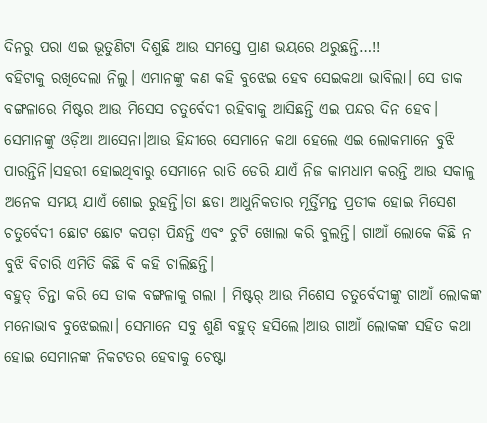ଦିନରୁ ପରା ଏଇ ଭୂତୁଣିଟା ଦିଶୁଛି ଆଉ ସମସ୍ତେ ପ୍ରାଣ ଭୟରେ ଥରୁଛନ୍ତି…!!
ବହିଟାକୁ ରଖିଦେଲା ନିଲୁ। ଏମାନଙ୍କୁ କଣ କହି ବୁଝେଇ ହେବ ସେଇକଥା ଭାବିଲା। ସେ ଡାକ ବଙ୍ଗଳାରେ ମିଷ୍ଟର ଆଉ ମିସେସ ଚତୁର୍ବେଦୀ ରହିବାକୁ ଆସିଛନ୍ତି ଏଇ ପନ୍ଦର ଦିନ ହେବ। ସେମାନଙ୍କୁ ଓଡ଼ିଆ ଆସେନା।ଆଉ ହିନ୍ଦୀରେ ସେମାନେ କଥା ହେଲେ ଏଇ ଲୋକମାନେ ବୁଝି ପାରନ୍ତିନି।ସହରୀ ହୋଇଥିବାରୁ ସେମାନେ ରାତି ଡେରି ଯାଏଁ ନିଜ କାମଧାମ କରନ୍ତି ଆଉ ସକାଳୁ ଅନେକ ସମୟ ଯାଏଁ ଶୋଇ ରୁହନ୍ତି।ତା ଛଡା ଆଧୁନିକତାର ମୂର୍ତ୍ତିମନ୍ତ ପ୍ରତୀକ ହୋଇ ମିସେଶ ଚତୁର୍ବେଦୀ ଛୋଟ ଛୋଟ କପଡ଼ା ପିନ୍ଧନ୍ତି ଏବଂ ଚୁଟି ଖୋଲା କରି ବୁଲନ୍ତି। ଗାଆଁ ଲୋକେ କିଛି ନ ବୁଝି ବିଚାରି ଏମିତି କିଛି ବି କହି ଚାଲିଛନ୍ତି।
ବହୁତ୍ ଚିନ୍ତା କରି ସେ ଡାକ ବଙ୍ଗଳାକୁ ଗଲା । ମିଷ୍ଟର୍ ଆଉ ମିଶେସ ଚତୁର୍ବେଦୀଙ୍କୁ ଗାଆଁ ଲୋକଙ୍କ ମନୋଭାବ ବୁଝେଇଲା। ସେମାନେ ସବୁ ଶୁଣି ବହୁତ୍ ହସିଲେ।ଆଉ ଗାଆଁ ଲୋକଙ୍କ ସହିତ କଥା ହୋଇ ସେମାନଙ୍କ ନିକଟତର ହେବାକୁ ଚେଷ୍ଟା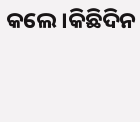କଲେ।କିଛିଦିନ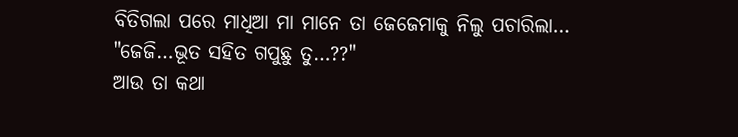ବିତିଗଲା ପରେ ମାଧିଆ ମା ମାନେ ତା ଜେଜେମାକୁ ନିଲୁ ପଚାରିଲା…
"ଜେଜି…ଭୂତ ସହିତ ଗପୁଛୁ ତୁ…??"
ଆଉ ତା କଥା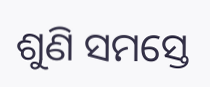ଶୁଣି ସମସ୍ତେ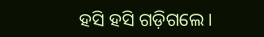ହସି ହସି ଗଡ଼ିଗଲେ।